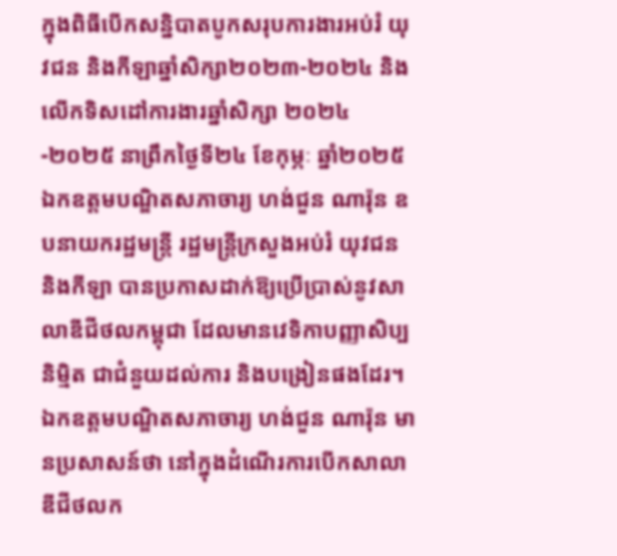ក្នុងពិធីបើកសន្និបាតបូកសរុបការងារអប់រំ យុវជន និងកីឡាឆ្នាំសិក្សា២០២៣-២០២៤ និងលើកទិសដៅការងារឆ្នាំសិក្សា ២០២៤-២០២៥ នាព្រឹកថ្ងៃទី២៤ ខែកុម្ភៈ ឆ្នាំ២០២៥ ឯកឧត្តមបណ្ឌិតសភាចារ្យ ហង់ជួន ណារ៉ុន ឧបនាយករដ្ឋមន្រ្តី រដ្ឋមន្រ្តីក្រសួងអប់រំ យុវជន និងកីឡា បានប្រកាសដាក់ឱ្យប្រើប្រាស់នូវសាលាឌីជីថលកម្ពុជា ដែលមានវេទិកាបញ្ញាសិប្បនិម្មិត ជាជំនួយដល់ការ និងបង្រៀនផងដែរ។
ឯកឧត្តមបណ្ឌិតសភាចារ្យ ហង់ជួន ណារ៉ុន មានប្រសាសន៍ថា នៅក្នុងដំណើរការបើកសាលាឌីជីថលក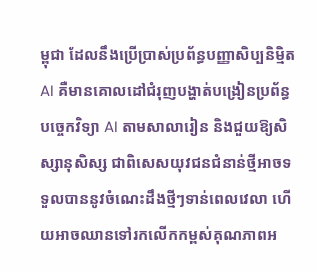ម្ពុជា ដែលនឹងប្រើប្រាស់ប្រព័ន្ធបញ្ញាសិប្បនិម្មិត AI គឺមានគោលដៅជំរុញបង្ហាត់បង្រៀនប្រព័ន្ធបច្ចេកវិទ្យា AI តាមសាលារៀន និងជួយឱ្យសិស្សានុសិស្ស ជាពិសេសយុវជនជំនាន់ថ្មីអាចទទួលបាននូវចំណេះដឹងថ្មីៗទាន់ពេលវេលា ហើយអាចឈានទៅរកលើកកម្ពស់គុណភាពអ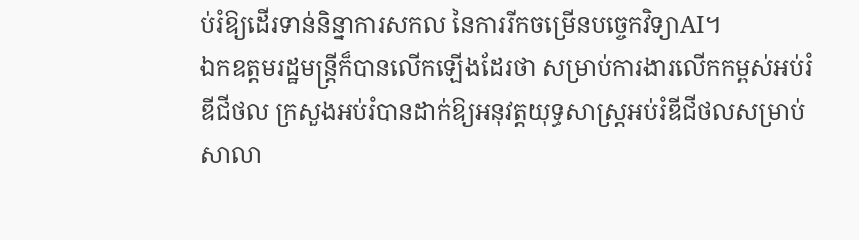ប់រំឱ្យដើរទាន់និន្នាការសកល នៃការរីកចម្រើនបច្ចេកវិទ្យាAI។
ឯកឧត្តមរដ្ឋមន្រ្តីក៏បានលើកឡើងដែរថា សម្រាប់ការងារលើកកម្ពស់អប់រំឌីជីថល ក្រសួងអប់រំបានដាក់ឱ្យអនុវត្តយុទ្ធសាស្ត្រអប់រំឌីជីថលសម្រាប់សាលា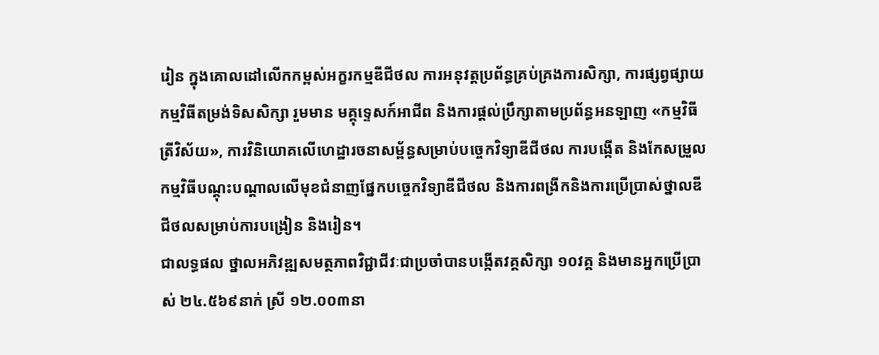រៀន ក្នុងគោលដៅលើកកម្ពស់អក្ខរកម្មឌីជីថល ការអនុវត្តប្រព័ន្ធគ្រប់គ្រងការសិក្សា, ការផ្សព្វផ្សាយកម្មវិធីតម្រង់ទិសសិក្សា រួមមាន មគ្គុទេ្ទសក៍អាជីព និងការផ្តល់ប្រឹក្សាតាមប្រព័ន្ធអនឡាញ «កម្មវិធីត្រីវិស័យ», ការវិនិយោគលើហេដ្ឋារចនាសម្ព័ន្ធសម្រាប់បច្ចេកវិទ្យាឌីជីថល ការបង្កើត និងកែសម្រួលកម្មវិធីបណ្តុះបណ្តាលលើមុខជំនាញផ្នែកបច្ចេកវិទ្យាឌីជីថល និងការពង្រីកនិងការប្រើប្រាស់ថ្នាលឌីជីថលសម្រាប់ការបង្រៀន និងរៀន។
ជាលទ្ធផល ថ្នាលអភិវឌ្ឍសមត្ថភាពវិជ្ជាជីវៈជាប្រចាំបានបង្កើតវគ្គសិក្សា ១០វគ្គ និងមានអ្នកប្រើប្រាស់ ២៤.៥៦៩នាក់ ស្រី ១២.០០៣នា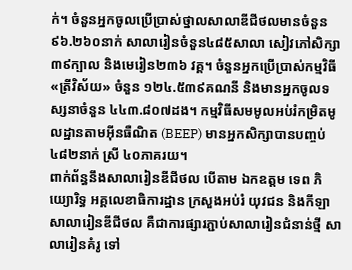ក់។ ចំនួនអ្នកចូលប្រើប្រាស់ថ្នាលសាលាឌីជីថលមានចំនួន ៩៦.២៦០នាក់ សាលារៀនចំនួន៤៨៥សាលា សៀវភៅសិក្សា៣៩ក្បាល និងមេរៀន២៣៦ វគ្គ។ ចំនួនអ្នកប្រើប្រាស់កម្មវិធី «ត្រីវិស័យ» ចំនួន ១២៤.៥៣៩គណនី និងមានអ្នកចូលទស្សនាចំនួន ៤៤៣.៨០៧ដង។ កម្មវិធីសមមូលអប់រំកម្រិតមូលដ្ឋានតាមអ៊ីនធឺណិត (BEEP) មានអ្នកសិក្សាបានបញ្ចប់ ៤៨២នាក់ ស្រី ៤០ភាគរយ។
ពាក់ព័ន្ធនឹងសាលារៀនឌីជីថល បើតាម ឯកឧត្តម ទេព ភិយ្យោរិទ្ធ អគ្គលេខាធិការដ្ឋាន ក្រសួងអប់រំ យុវជន និងកីឡា សាលារៀនឌីជីថល គឺជាការផ្សារភ្ជាប់សាលារៀនជំនាន់ថ្មី សាលារៀនគំរូ ទៅ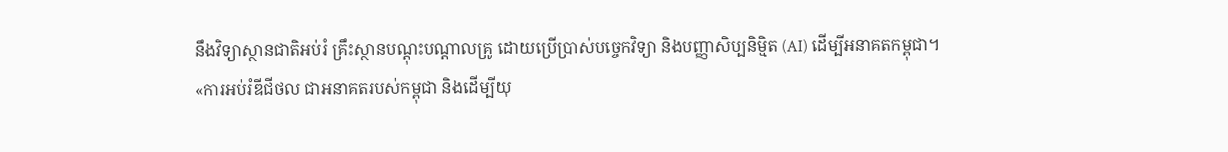នឹងវិទ្យាស្ថានជាតិអប់រំ គ្រឹះស្ថានបណ្ដុះបណ្ដាលគ្រូ ដោយប្រើប្រាស់បច្ចេកវិទ្យា និងបញ្ញាសិប្បនិម្មិត (AI) ដើម្បីអនាគតកម្ពុជា។
«ការអប់រំឌីជីថល ជាអនាគតរបស់កម្ពុជា និងដើម្បីយុ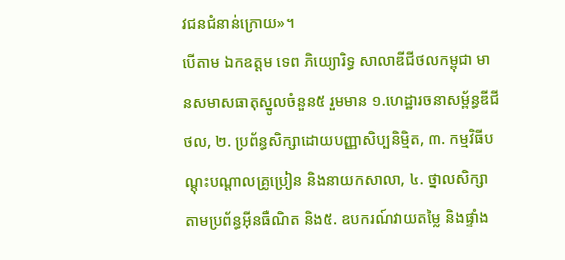វជនជំនាន់ក្រោយ»។
បើតាម ឯកឧត្តម ទេព ភិយ្យោរិទ្ធ សាលាឌីជីថលកម្ពុជា មានសមាសធាតុស្នូលចំនួន៥ រួមមាន ១.ហេដ្ឋារចនាសម្ព័ន្ធឌីជីថល, ២. ប្រព័ន្ធសិក្សាដោយបញ្ញាសិប្បនិម្មិត, ៣. កម្មវិធីបណ្ដុះបណ្ដាលគ្រូប្រៀន និងនាយកសាលា, ៤. ថ្នាលសិក្សាតាមប្រព័ន្ធអ៊ីនធឺណិត និង៥. ឧបករណ៍វាយតម្លៃ និងផ្ទាំង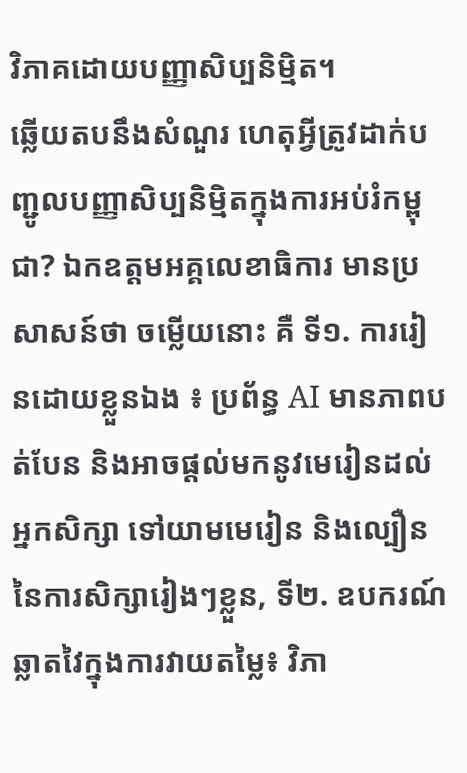វិភាគដោយបញ្ញាសិប្បនិម្មិត។
ឆ្លើយតបនឹងសំណួរ ហេតុអ្វីត្រូវដាក់បញ្ជូលបញ្ញាសិប្បនិម្មិតក្នុងការអប់រំកម្ពុជា? ឯកឧត្តមអគ្គលេខាធិការ មានប្រសាសន៍ថា ចម្លើយនោះ គឺ ទី១. ការរៀនដោយខ្លួនឯង ៖ ប្រព័ន្ធ AI មានភាពបត់បែន និងអាចផ្ដល់មកនូវមេរៀនដល់អ្នកសិក្សា ទៅយាមមេរៀន និងល្បឿននៃការសិក្សារៀងៗខ្លួន, ទី២. ឧបករណ៍ឆ្លាតវៃក្នុងការវាយតម្លៃ៖ វិភា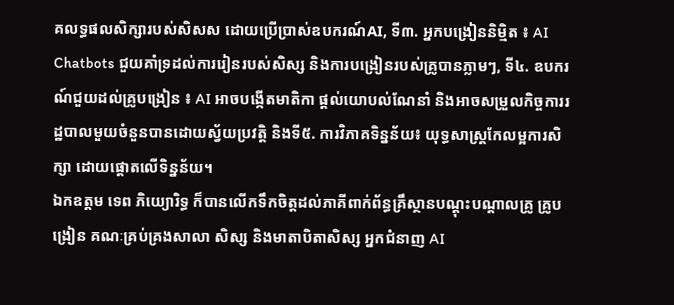គលទ្ធផលសិក្សារបស់សិសស ដោយប្រើប្រាស់ឧបករណ៍AI, ទី៣. អ្នកបង្រៀននិម្មិត ៖ AI Chatbots ជួយគាំទ្រដល់ការរៀនរបស់សិស្ស និងការបង្រៀនរបស់គ្រូបានភ្លាមៗ, ទី៤. ឧបករណ៍ជួយដល់គ្រូបង្រៀន ៖ AI អាចបង្កើតមាតិកា ផ្ដល់យោបល់ណែនាំ និងអាចសម្រួលកិច្ចការរដ្ឋបាលមួយចំនួនបានដោយស្វ័យប្រវត្តិ និងទី៥. ការវិភាគទិន្នន័យ៖ យុទ្ធសាស្រ្តកែលម្អការសិក្សា ដោយផ្ដោតលើទិន្នន័យ។
ឯកឧត្តម ទេព ភិយ្យោរិទ្ធ ក៏បានលើកទឹកចិត្តដល់ភាគីពាក់ព័ន្ធគ្រឹស្ថានបណ្ដុះបណ្ដាលគ្រូ គ្រូបង្រៀន គណៈគ្រប់គ្រងសាលា សិស្ស និងមាតាបិតាសិស្ស អ្នកជំនាញ AI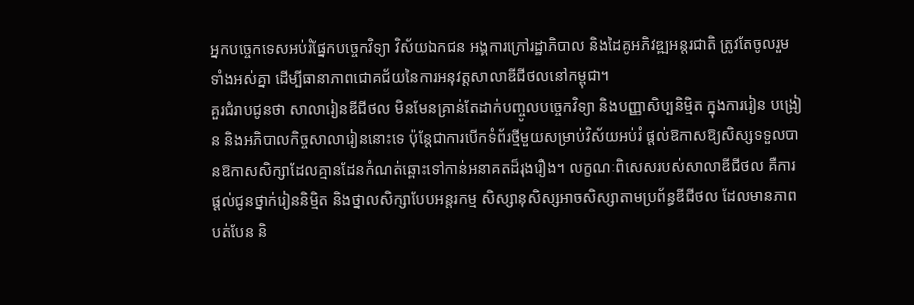អ្នកបច្ចេកទេសអប់រំផ្នែកបច្ចេកវិទ្យា វិស័យឯកជន អង្គការក្រៅរដ្ឋាភិបាល និងដៃគូអភិវឌ្ឍអន្តរជាតិ ត្រូវតែចូលរួមទាំងអស់គ្នា ដើម្បីធានាភាពជោគជ័យនៃការអនុវត្តសាលាឌីជីថលនៅកម្ពុជា។
គួរជំរាបជូនថា សាលារៀនឌីជីថល មិនមែនគ្រាន់តែដាក់បញ្ចូលបច្ចេកវិទ្យា និងបញ្ញាសិប្បនិម្មិត ក្នុងការរៀន បង្រៀន និងអភិបាលកិច្ចសាលារៀននោះទេ ប៉ុន្តែជាការបើកទំព័រថ្មីមួយសម្រាប់វិស័យអប់រំ ផ្ដល់ឱកាសឱ្យសិស្សទទួលបានឱកាសសិក្សាដែលគ្មានដែនកំណត់ឆ្ពោះទៅកាន់អនាគតដ៏រុងរឿង។ លក្ខណៈពិសេសរបស់សាលាឌីជីថល គឺការផ្ដល់ជូនថ្នាក់រៀននិម្មិត និងថ្នាលសិក្សាបែបអន្តរកម្ម សិស្សានុសិស្សអាចសិស្សាតាមប្រព័ន្ធឌីជីថល ដែលមានភាពបត់បែន និ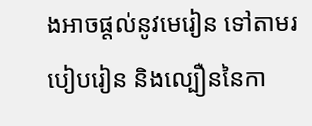ងអាចផ្ដល់នូវមេរៀន ទៅតាមរបៀបរៀន និងល្បឿននៃកា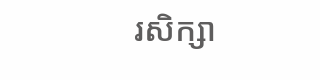រសិក្សា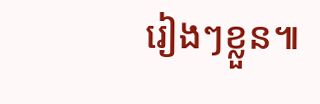រៀងៗខ្លួន៕